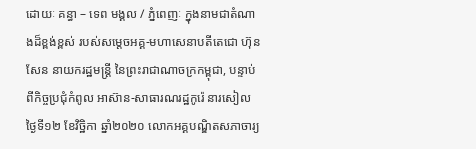ដោយៈ គន្ធា – ទេព មង្គល / ភ្នំពេញៈ ក្នុងនាមជាតំណាងដ៏ខ្ពង់ខ្ពស់ របស់សម្តេចអគ្គ-មហាសេនាបតីតេជោ ហ៊ុន សែន នាយករដ្ឋមន្ត្រី នៃព្រះរាជាណាចក្រកម្ពុជា, បន្ទាប់ពីកិច្ចប្រជុំកំពូល អាស៊ាន-សាធារណរដ្ឋកូរ៉េ នារសៀល ថ្ងៃទី១២ ខែវិច្ឋិកា ឆ្នាំ២០២០ លោកអគ្គបណ្ឌិតសភាចារ្យ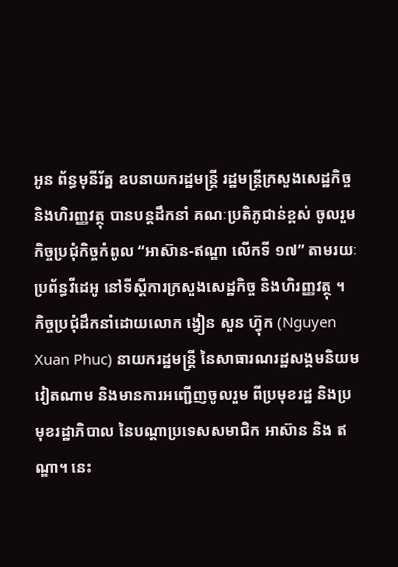អូន ព័ន្ធមុនីរ័ត្ន ឧបនាយករដ្ឋមន្ត្រី រដ្ឋមន្ត្រីក្រសួងសេដ្ឋកិច្ច និងហិរញ្ញវត្ថុ បានបន្តដឹកនាំ គណៈប្រតិភូជាន់ខ្ពស់ ចូលរួមកិច្ចប្រជុំកិច្ចកំពូល “អាស៊ាន-ឥណ្ឌា លើកទី ១៧” តាមរយៈប្រព័ន្ធវីដេអូ នៅទីស្ដីការក្រសួងសេដ្ឋកិច្ច និងហិរញ្ញវត្ថុ ។
កិច្ចប្រជុំដឹកនាំដោយលោក ង្វៀន សួន ហ្វ៊ុក (Nguyen Xuan Phuc) នាយករដ្ឋមន្ត្រី នៃសាធារណរដ្ឋសង្គមនិយមវៀតណាម និងមានការអញ្ជើញចូលរួម ពីប្រមុខរដ្ឋ និងប្រមុខរដ្ឋាភិបាល នៃបណ្តាប្រទេសសមាជិក អាស៊ាន និង ឥណ្ឌា។ នេះ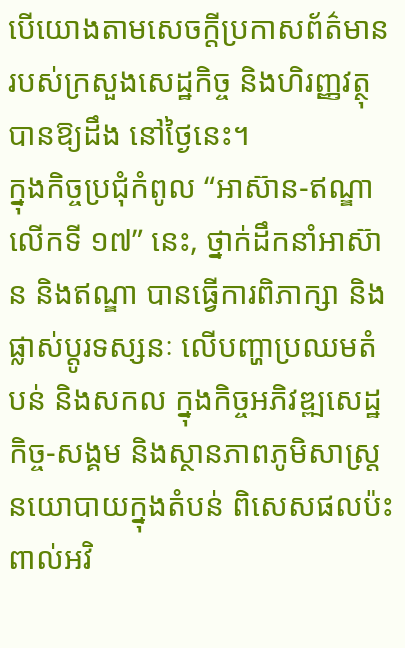បើយោងតាមសេចក្តីប្រកាសព័ត៌មាន របស់ក្រសួងសេដ្ឋកិច្ច និងហិរញ្ញវត្ថុ បានឱ្យដឹង នៅថ្ងៃនេះ។
ក្នុងកិច្ចប្រជុំកំពូល “អាស៊ាន-ឥណ្ឌា លើកទី ១៧” នេះ, ថ្នាក់ដឹកនាំអាស៊ាន និងឥណ្ឌា បានធ្វើការពិភាក្សា និងផ្លាស់ប្ដូរទស្សនៈ លើបញ្ហាប្រឈមតំបន់ និងសកល ក្នុងកិច្ចអភិវឌ្ឍសេដ្ឋកិច្ច-សង្គម និងស្ថានភាពភូមិសាស្ត្រ នយោបាយក្នុងតំបន់ ពិសេសផលប៉ះពាល់អវិ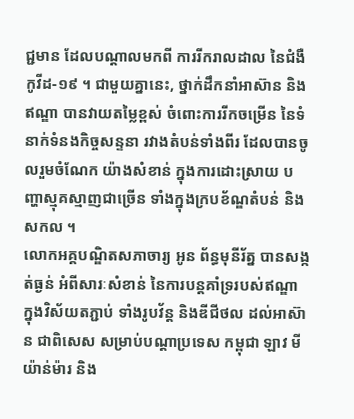ជ្ជមាន ដែលបណ្តាលមកពី ការរីករាលដាល នៃជំងឺកូវីដ-១៩ ។ ជាមួយគ្នានេះ, ថ្នាក់ដឹកនាំអាស៊ាន និងឥណ្ឌា បានវាយតម្លៃខ្ពស់ ចំពោះការរីកចម្រើន នៃទំនាក់ទំនងកិច្ចសន្ទនា រវាងតំបន់ទាំងពីរ ដែលបានចូលរួមចំណែក យ៉ាងសំខាន់ ក្នុងការដោះស្រាយ បញ្ហាស្មុគស្មាញជាច្រើន ទាំងក្នុងក្របខ័ណ្ឌតំបន់ និង សកល ។
លោកអគ្គបណ្ឌិតសភាចារ្យ អូន ព័ន្ធមុនីរ័ត្ន បានសង្កត់ធ្ងន់ អំពីសារៈសំខាន់ នៃការបន្តគាំទ្ររបស់ឥណ្ឌា ក្នុងវិស័យតភ្ជាប់ ទាំងរូបវ័ន្ត និងឌីជីថល ដល់អាស៊ាន ជាពិសេស សម្រាប់បណ្តាប្រទេស កម្ពុជា ឡាវ មីយ៉ាន់ម៉ារ និង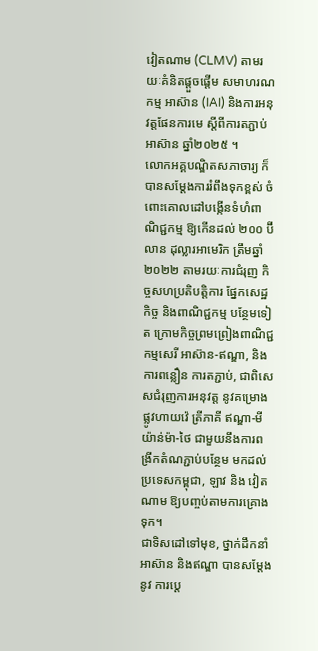វៀតណាម (CLMV) តាមរយៈគំនិតផ្តួចផ្តើម សមាហរណកម្ម អាស៊ាន (IAI) និងការអនុវត្តផែនការមេ ស្តីពីការតភ្ជាប់អាស៊ាន ឆ្នាំ២០២៥ ។
លោកអគ្គបណ្ឌិតសភាចារ្យ ក៏បានសម្តែងការរំពឹងទុកខ្ពស់ ចំពោះគោលដៅបង្កើនទំហំពាណិជ្ជកម្ម ឱ្យកើនដល់ ២០០ ប៊ីលាន ដុល្លារអាមេរិក ត្រឹមឆ្នាំ២០២២ តាមរយៈការជំរុញ កិច្ចសហប្រតិបត្តិការ ផ្នែកសេដ្ឋកិច្ច និងពាណិជ្ជកម្ម បន្ថែមទៀត ក្រោមកិច្ចព្រមព្រៀងពាណិជ្ជកម្មសេរី អាស៊ាន-ឥណ្ឌា, និងការពន្លឿន ការតភ្ជាប់, ជាពិសេសជំរុញការអនុវត្ត នូវគម្រោងផ្លូវហាយវ៉េ ត្រីភាគី ឥណ្ឌា-មីយ៉ាន់ម៉ា-ថៃ ជាមួយនឹងការពង្រីកតំណភ្ជាប់បន្ថែម មកដល់ប្រទេសកម្ពុជា, ឡាវ និង វៀតណាម ឱ្យបញ្ចប់តាមការគ្រោងទុក។
ជាទិសដៅទៅមុខ, ថ្នាក់ដឹកនាំអាស៊ាន និងឥណ្ឌា បានសម្ដែងនូវ ការបេ្ត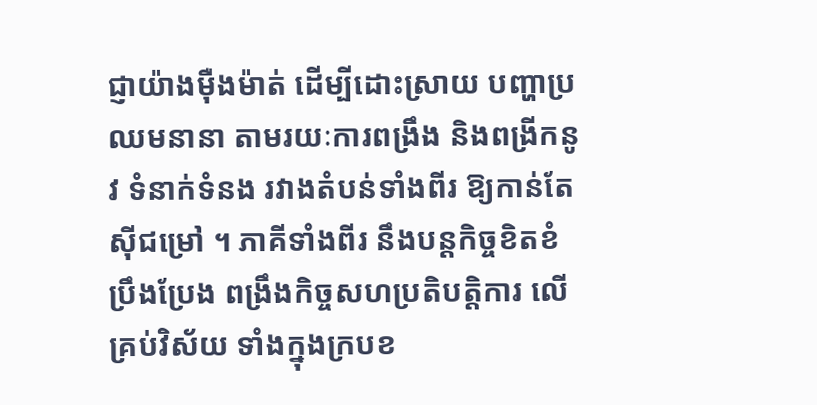ជ្ញាយ៉ាងម៉ឺងម៉ាត់ ដើម្បីដោះស្រាយ បញ្ហាប្រឈមនានា តាមរយៈការពង្រឹង និងពង្រីកនូវ ទំនាក់ទំនង រវាងតំបន់ទាំងពីរ ឱ្យកាន់តែស៊ីជម្រៅ ។ ភាគីទាំងពីរ នឹងបន្តកិច្ចខិតខំប្រឹងប្រែង ពង្រឹងកិច្ចសហប្រតិបត្តិការ លើគ្រប់វិស័យ ទាំងក្នុងក្របខ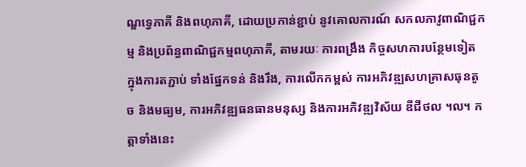ណ្ឌទ្វេភាគី និងពហុភាគី, ដោយប្រកាន់ខ្ជាប់ នូវគោលការណ៍ សកលភាវូពាណិជ្ជកម្ម និងប្រព័ន្ធពាណិជ្ជកម្មពហុភាគី, តាមរយៈ ការពង្រឹង កិច្ចសហការបន្ថែមទៀត ក្នុងការតភ្ជាប់ ទាំងផ្នែកទន់ និងរឹង, ការលើកកម្ពស់ ការអភិវឌ្ឍសហគ្រាសធុនតូច និងមធ្យម, ការអភិវឌ្ឍធនធានមនុស្ស និងការអភិវឌ្ឍវិស័យ ឌីជីថល ។ល។ កត្តាទាំងនេះ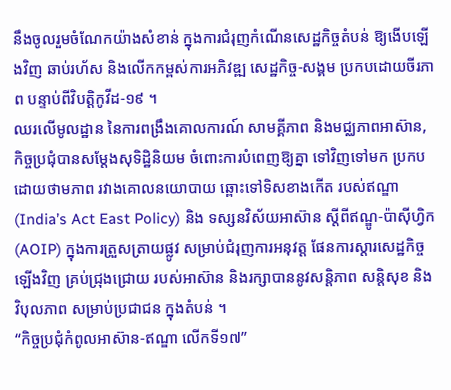នឹងចូលរួមចំណែកយ៉ាងសំខាន់ ក្នុងការជំរុញកំណើនសេដ្ឋកិច្ចតំបន់ ឱ្យងើបឡើងវិញ ឆាប់រហ័ស និងលើកកម្ពស់ការអភិវឌ្ឍ សេដ្ឋកិច្ច-សង្គម ប្រកបដោយចីរភាព បន្ទាប់ពីវិបត្តិកូវីដ-១៩ ។
ឈរលើមូលដ្ឋាន នៃការពង្រឹងគោលការណ៍ សាមគ្គីភាព និងមជ្ឈភាពអាស៊ាន, កិច្ចប្រជុំបានសម្តែងសុទិដ្ឋិនិយម ចំពោះការបំពេញឱ្យគ្នា ទៅវិញទៅមក ប្រកបដោយថាមភាព រវាងគោលនយោបាយ ឆ្ពោះទៅទិសខាងកើត របស់ឥណ្ឌា (India’s Act East Policy) និង ទស្សនវិស័យអាស៊ាន ស្តីពីឥណ្ឌូ-ប៉ាស៊ីហ្វិក (AOIP) ក្នុងការត្រួសត្រាយផ្លូវ សម្រាប់ជំរុញការអនុវត្ត ផែនការស្តារសេដ្ឋកិច្ចឡើងវិញ គ្រប់ជ្រុងជ្រោយ របស់អាស៊ាន និងរក្សាបាននូវសន្តិភាព សន្តិសុខ និងវិបុលភាព សម្រាប់ប្រជាជន ក្នុងតំបន់ ។
“កិច្ចប្រជុំកំពូលអាស៊ាន-ឥណ្ឌា លើកទី១៧”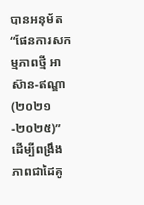បានអនុម័ត “ផែនការសកម្មភាពថ្មី អាស៊ាន-ឥណ្ឌា (២០២១-២០២៥)” ដើម្បីពង្រឹងភាពជាដៃគូ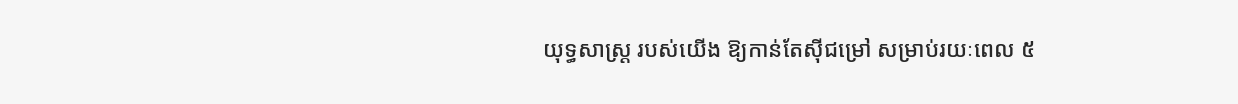យុទ្ធសាស្ត្រ របស់យើង ឱ្យកាន់តែស៊ីជម្រៅ សម្រាប់រយៈពេល ៥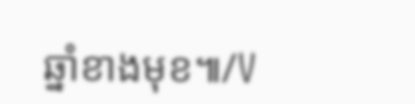ឆ្នាំខាងមុខ៕/V